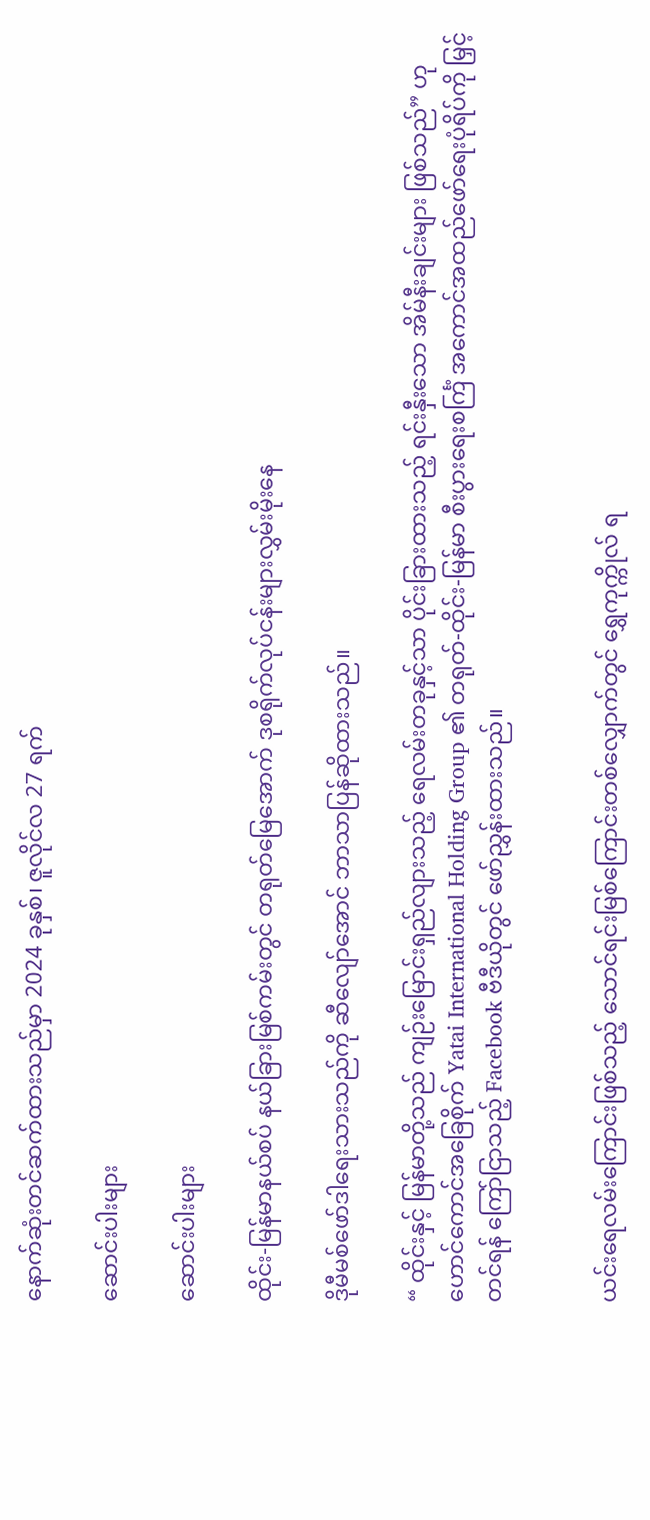နောက်ဆုံးတင်ဆက်ထားသည်မှာ 2024 ခုနှစ်၊ ဇူလိုင်လ 27 ရက်

ဆောင်းပါးများ

ဆောင်းပါးများ

ထိုင်း-မြန်မာနယ်စပ် နယ်ခြားမြစ်ကမ်းတွင် တရုတ်မြေအောက် ဒုစရိုက်လုပ်ငန်းများလွှမ်းမိုးနေ

ဒိုမီမစ်ဖော်ဒါရေးသားသည်ကို ဆီလျော်အောင် ဘာသာပြန်ဆိုထားသည်။

“ ထိုင်းနှင့် မြန်မာတို့သည် ကျဉ်းမြောင်းရှည်လျားသည့် ရေလမ်းတခုနှင့်သာ ပိုင်းခြားထားသည့် ရင်းနှီးသော အိမ်နီးချင်းများ ဖြစ်သည်” ဟု ဟောင်ကောင်အခြေစိုက် Yatai International Holding Group ၏ တရုတ်-ထိုင်း-မြန်မာ စီးပွားရေးစင်္ကြံ အကောင်အထည်ဖော်ရေးပုံရိပ်ကို မြှင့်တင်ရန် ကြော်ငြာသည့် Facebook ဗီဒီယိုတွင် ဖော်ညွှန်းထားသည်။


ယင်းရေလမ်းကြောင်းဖြစ်သည့် သောင်ရင်းမြစ်ကြောင်းတစ်လျှောက်တွင် ရွှေကုက္ကိုလ် ရ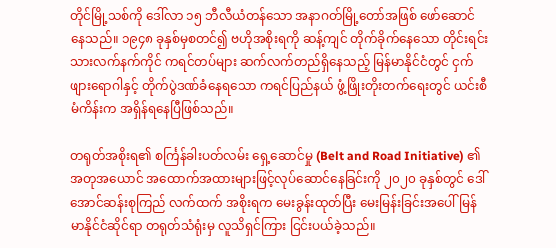တိုင်မြို့သစ်ကို ဒေါ်လာ ၁၅ ဘီလီယံတန်သော အနာဂတ်မြို့တော်အဖြစ် ဖော်ဆောင်နေသည်။ ၁၉၄၈ ခုနှစ်မှစတင်၍ ဗဟိုအစိုးရကို ဆန့်ကျင် တိုက်ခိုက်နေသော တိုင်းရင်းသားလက်နက်ကိုင် ကရင်တပ်များ ဆက်လက်တည်ရှိနေသည့် မြန်မာနိုင်ငံတွင် ငှက်ဖျားရောဂါနှင့် တိုက်ပွဲဒဏ်ခံနေရသော ကရင်ပြည်နယ် ဖွံ့ဖြိုးတိုးတက်ရေးတွင် ယင်းစီမံကိန်းက အရှိန်ရနေပြီဖြစ်သည်။

တရုတ်အစိုးရ၏ စင်္ကြန်ခါးပတ်လမ်း ရှေ့ဆောင်မှု (Belt and Road Initiative) ၏ အတုအယောင် အထောက်အထားများဖြင့်လုပ်ဆောင်နေခြင်းကို ၂၀၂၀ ခုနှစ်တွင် ဒေါ်အောင်ဆန်းစုကြည် လက်ထက် အစိုးရက မေးခွန်းထုတ်ပြီး မေးမြန်းခြင်းအပေါ် မြန်မာနိုင်ငံဆိုင်ရာ တရုတ်သံရုံးမှ လူသိရှင်ကြား ငြင်းပယ်ခဲ့သည်။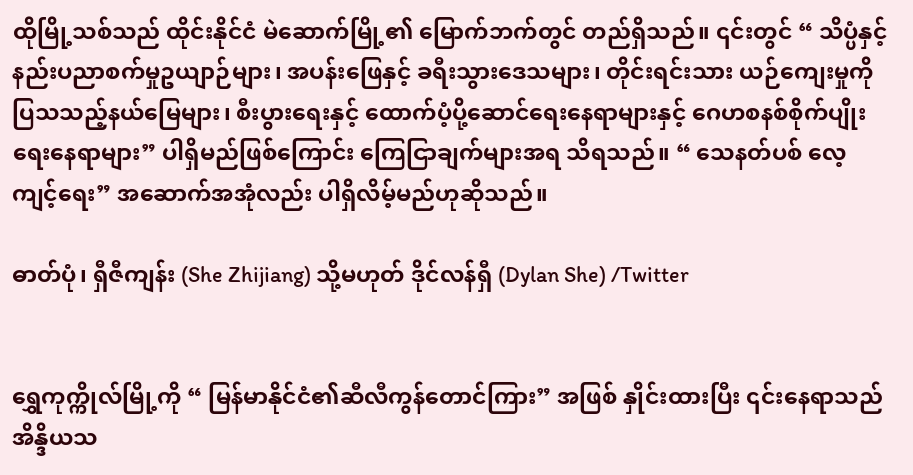ထိုမြို့သစ်သည် ထိုင်းနိုင်ငံ မဲဆောက်မြို့၏ မြောက်ဘက်တွင် တည်ရှိသည်။ ၎င်းတွင် “ သိပ္ပံနှင့်နည်းပညာစက်မှုဥယျာဉ်များ၊ အပန်းဖြေနှင့် ခရီးသွားဒေသများ၊ တိုင်းရင်းသား ယဉ်ကျေးမှုကို ပြသသည့်နယ်မြေများ၊ စီးပွားရေးနှင့် ထောက်ပံ့ပို့ဆောင်ရေးနေရာများနှင့် ဂေဟစနစ်စိုက်ပျိုးရေးနေရာများ” ပါရှိမည်ဖြစ်ကြောင်း ကြေငြာချက်များအရ သိရသည်။ “ သေနတ်ပစ် လေ့ကျင့်ရေး” အဆောက်အအုံလည်း ပါရှိလိမ့်မည်ဟုဆိုသည်။

ဓာတ်ပုံ၊ ရှီဇီကျန်း (She Zhijiang) သို့မဟုတ် ဒိုင်လန်ရှီ (Dylan She) /Twitter


ရွှေကုက္ကိုလ်မြို့ကို “ မြန်မာနိုင်ငံ၏ဆီလီကွန်တောင်ကြား” အဖြစ် နှိုင်းထားပြီး ၎င်းနေရာသည် အိန္ဒိယသ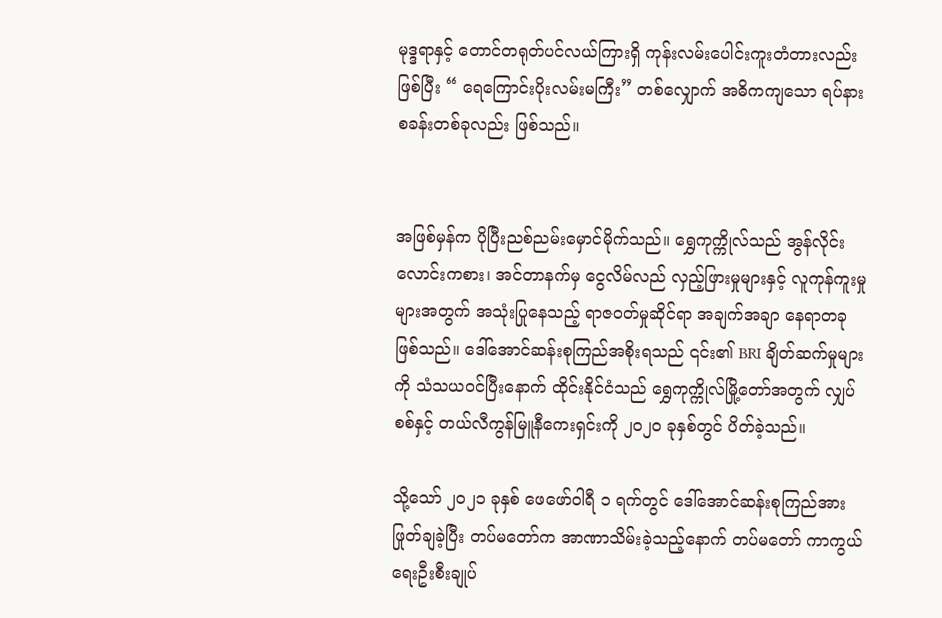မုဒ္ဒရာနှင့် တောင်တရုတ်ပင်လယ်ကြားရှိ ကုန်းလမ်းပေါင်းကူးတံတားလည်းဖြစ်ပြီး “ ရေကြောင်းပိုးလမ်းမကြီး” တစ်လျှောက် အဓိကကျသော ရပ်နားစခန်းတစ်ခုလည်း ဖြစ်သည်။


အဖြစ်မှန်က ပိုပြီးညစ်ညမ်းမှောင်မိုက်သည်။ ရွှေကုက္ကိုလ်သည် အွန်လိုင်းလောင်းကစား၊ အင်တာနက်မှ ငွေလိမ်လည် လှည့်ဖြားမှုများနှင့် လူကုန်ကူးမှုများအတွက် အသုံးပြုနေသည့် ရာဇဝတ်မှုဆိုင်ရာ အချက်အချာ နေရာတခု ဖြစ်သည်။ ဒေါ်အောင်ဆန်းစုကြည်အစိုးရသည် ၎င်း၏ BRI ချိတ်ဆက်မှုများကို သံသယဝင်ပြီးနောက် ထိုင်းနိုင်ငံသည် ရွှေကုက္ကိုလ်မြို့တော်အတွက် လျှပ်စစ်နှင့် တယ်လီကွန်မြူနီကေးရှင်းကို ၂၀၂၀ ခုနှစ်တွင် ပိတ်ခဲ့သည်။

သို့သော် ၂၀၂၁ ခုနှစ် ဖေဖော်ဝါရီ ၁ ရက်တွင် ဒေါ်အောင်ဆန်းစုကြည်အား ဖြုတ်ချခဲ့ပြီး တပ်မတော်က အာဏာသိမ်းခဲ့သည့်နောက် တပ်မတော် ကာကွယ်ရေးဦးစီးချုပ်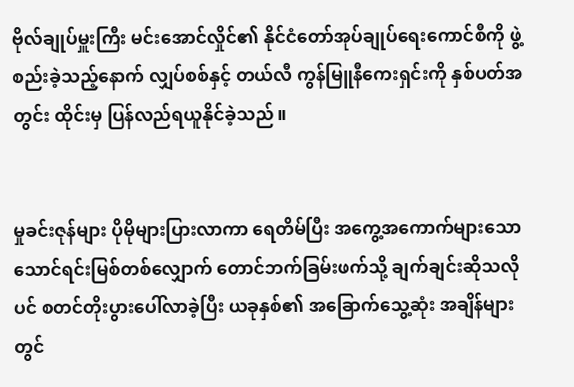ဗိုလ်ချုပ်မှူးကြီး မင်းအောင်လှိုင်၏ နိုင်ငံတော်အုပ်ချုပ်ရေးကောင်စီကို ဖွဲ့စည်းခဲ့သည့်နောက် လျှပ်စစ်နှင့် တယ်လီ ကွန်မြူနီကေးရှင်းကို နှစ်ပတ်အတွင်း ထိုင်းမှ ပြန်လည်ရယူနိုင်ခဲ့သည်။


မှုခင်းဇုန်များ ပိုမိုများပြားလာကာ ရေတိမ်ပြီး အကွေ့အကောက်များသော သောင်ရင်းမြစ်တစ်လျှောက် တောင်ဘက်ခြမ်းဖက်သို့ ချက်ချင်းဆိုသလိုပင် စတင်တိုးပွားပေါ်လာခဲ့ပြီး ယခုနှစ်၏ အခြောက်သွေ့ဆုံး အချိန်များတွင်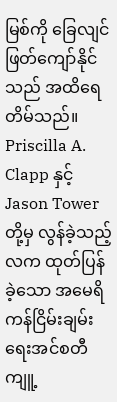မြစ်ကို ခြေလျင်ဖြတ်ကျော်နိုင်သည် အထိရေတိမ်သည်။ Priscilla A. Clapp နှင့် Jason Tower တို့မှ လွန်ခဲ့သည့်လက ထုတ်ပြန်ခဲ့သော အမေရိကန်ငြိမ်းချမ်းရေးအင်စတီကျူ့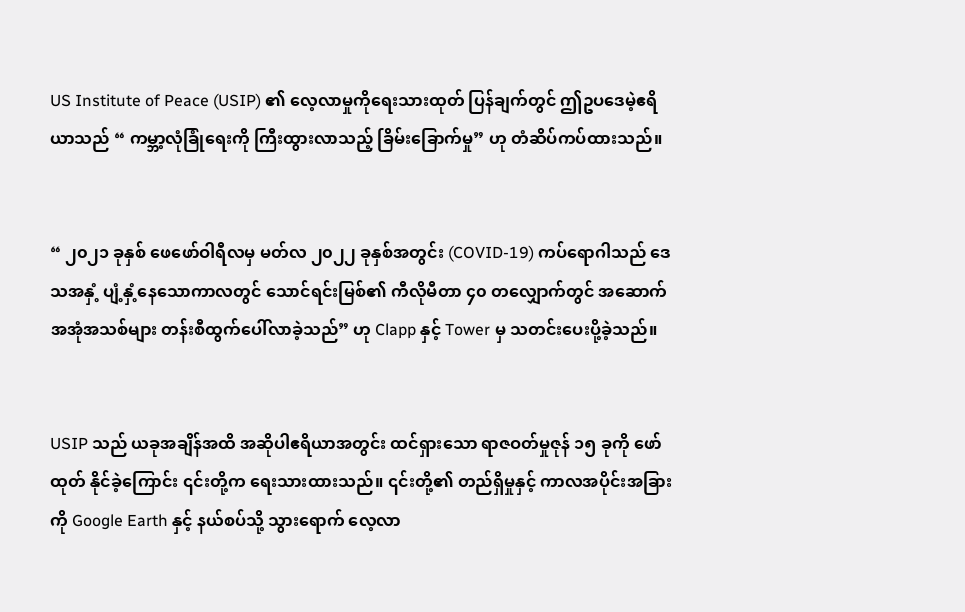US Institute of Peace (USIP) ၏ လေ့လာမှုကိုရေးသားထုတ် ပြန်ချက်တွင် ဤဥပဒေမဲ့ဧရိယာသည် “ ကမ္ဘာ့လုံခြုံရေးကို ကြီးထွားလာသည့် ခြိမ်းခြောက်မှု” ဟု တံဆိပ်ကပ်ထားသည်။


“ ၂၀၂၁ ခုနှစ် ဖေဖော်ဝါရီလမှ မတ်လ ၂၀၂၂ ခုနှစ်အတွင်း (COVID-19) ကပ်ရောဂါသည် ဒေသအနှံ့ ပျံ့နှံ့နေသောကာလတွင် သောင်ရင်းမြစ်၏ ကီလိုမီတာ ၄၀ တလျှောက်တွင် အဆောက်အအုံအသစ်များ တန်းစီထွက်ပေါ်လာခဲ့သည်” ဟု Clapp နှင့် Tower မှ သတင်းပေးပို့ခဲ့သည်။


USIP သည် ယခုအချိန်အထိ အဆိုပါဧရိယာအတွင်း ထင်ရှားသော ရာဇဝတ်မှုဇုန် ၁၅ ခုကို ဖော်ထုတ် နိုင်ခဲ့ကြောင်း ၎င်းတို့က ရေးသားထားသည်။ ၎င်းတို့၏ တည်ရှိမှုနှင့် ကာလအပိုင်းအခြားကို Google Earth နှင့် နယ်စပ်သို့ သွားရောက် လေ့လာ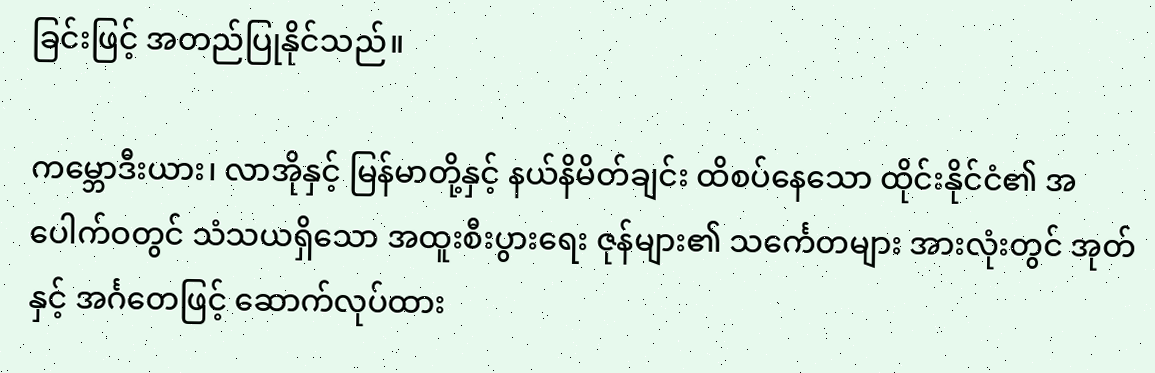ခြင်းဖြင့် အတည်ပြုနိုင်သည်။

ကမ္ဘောဒီးယား၊ လာအိုနှင့် မြန်မာတို့နှင့် နယ်နိမိတ်ချင်း ထိစပ်နေသော ထိုင်းနိုင်ငံ၏ အပေါက်ဝတွင် သံသယရှိသော အထူးစီးပွားရေး ဇုန်များ၏ သင်္ကေတများ အားလုံးတွင် အုတ်နှင့် အင်္ဂတေဖြင့် ဆောက်လုပ်ထား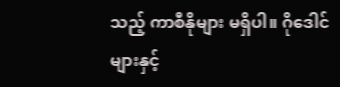သည့် ကာစီနိုများ မရှိပါ။ ဂိုဒေါင်များနှင့်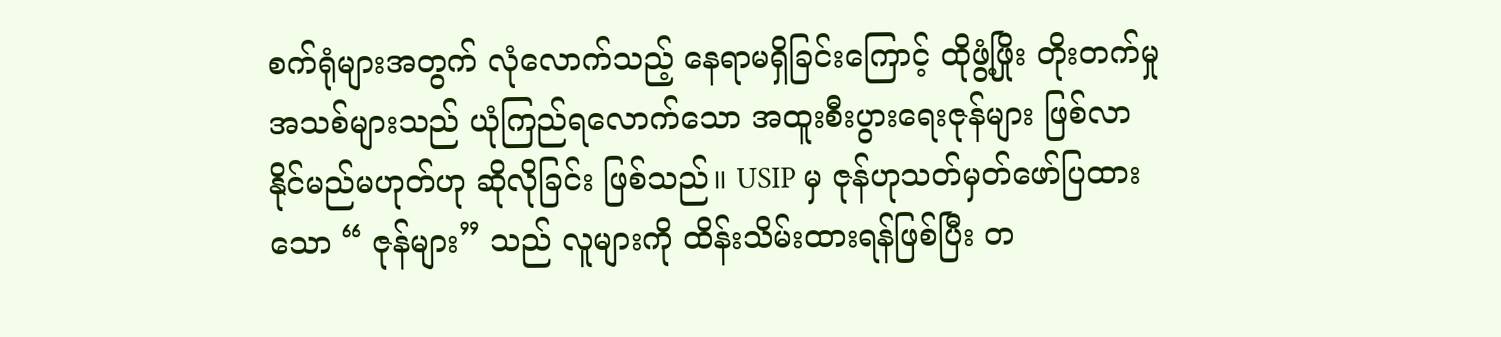စက်ရုံများအတွက် လုံလောက်သည့် နေရာမရှိခြင်းကြောင့် ထိုဖွံ့ဖြိုး တိုးတက်မှုအသစ်များသည် ယုံကြည်ရလောက်သော အထူးစီးပွားရေးဇုန်များ ဖြစ်လာနိုင်မည်မဟုတ်ဟု ဆိုလိုခြင်း ဖြစ်သည်။ USIP မှ ဇုန်ဟုသတ်မှတ်ဖော်ပြထားသော “ ဇုန်များ” သည် လူများကို ထိန်းသိမ်းထားရန်ဖြစ်ပြီး တ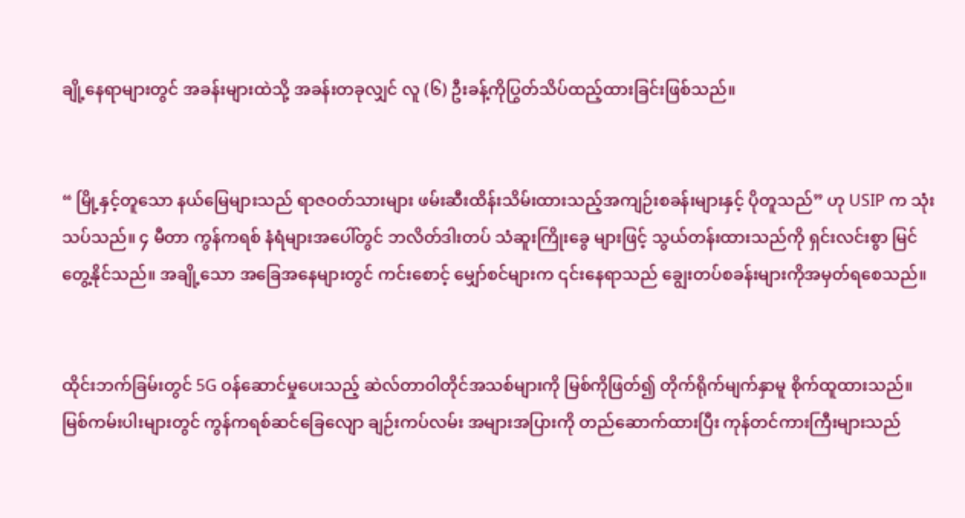ချို့နေရာများတွင် အခန်းများထဲသို့ အခန်းတခုလျှင် လူ (၆) ဦးခန့်ကိုပြွတ်သိပ်ထည့်ထားခြင်းဖြစ်သည်။


“ မြို့နှင့်တူသော နယ်မြေများသည် ရာဇဝတ်သားများ ဖမ်းဆီးထိန်းသိမ်းထားသည့်အကျဉ်းစခန်းများနှင့် ပိုတူသည်” ဟု USIP က သုံးသပ်သည်။ ၄ မီတာ ကွန်ကရစ် နံရံများအပေါ်တွင် ဘလိတ်ဒါးတပ် သံဆူးကြိုးခွေ များဖြင့် သွယ်တန်းထားသည်ကို ရှင်းလင်းစွာ မြင်တွေ့နိုင်သည်။ အချို့သော အခြေအနေများတွင် ကင်းစောင့် မျှော်စင်များက ၎င်းနေရာသည် ချွေးတပ်စခန်းများကိုအမှတ်ရစေသည်။


ထိုင်းဘက်ခြမ်းတွင် 5G ဝန်ဆောင်မှုပေးသည့် ဆဲလ်တာဝါတိုင်အသစ်များကို မြစ်ကိုဖြတ်၍ တိုက်ရိုက်မျက်နှာမူ စိုက်ထူထားသည်။ မြစ်ကမ်းပါးများတွင် ကွန်ကရစ်ဆင်ခြေလျော ချဉ်းကပ်လမ်း အများအပြားကို တည်ဆောက်ထားပြီး ကုန်တင်ကားကြီးများသည်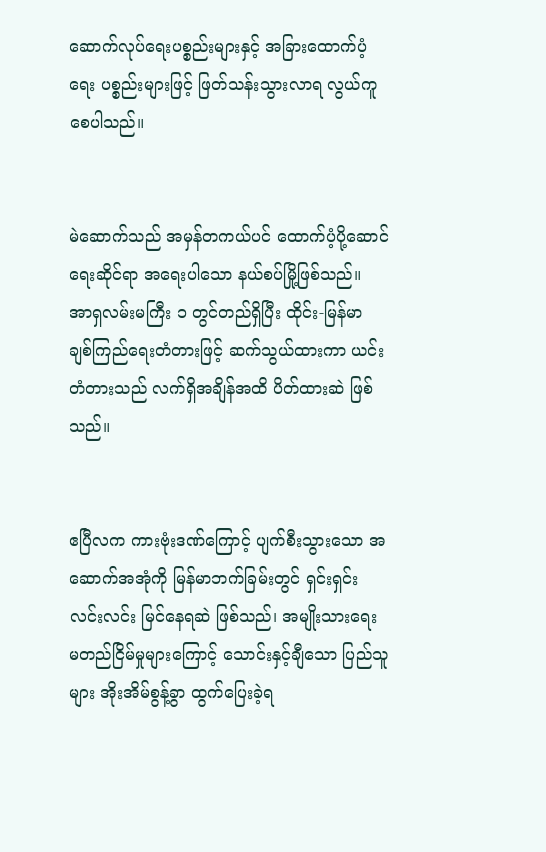ဆောက်လုပ်ရေးပစ္စည်းများနှင့် အခြားထောက်ပံ့ရေး ပစ္စည်းများဖြင့် ဖြတ်သန်းသွားလာရ လွယ်ကူစေပါသည်။


မဲဆောက်သည် အမှန်တကယ်ပင် ထောက်ပံ့ပို့ဆောင်ရေးဆိုင်ရာ အရေးပါသော နယ်စပ်မြို့ဖြစ်သည်။ အာရှလမ်းမကြီး ၁ တွင်တည်ရှိပြီး ထိုင်း-မြန်မာ ချစ်ကြည်ရေးတံတားဖြင့် ဆက်သွယ်ထားကာ ယင်းတံတားသည် လက်ရှိအချိန်အထိ ပိတ်ထားဆဲ ဖြစ်သည်။


ဧပြီလက ကားဗုံးဒဏ်ကြောင့် ပျက်စီးသွားသော အဆောက်အအုံကို မြန်မာဘက်ခြမ်းတွင် ရှင်းရှင်းလင်းလင်း မြင်နေရဆဲ ဖြစ်သည်၊ အမျိုးသားရေး မတည်ငြိမ်မှုများကြောင့် သောင်းနှင့်ချီသော ပြည်သူများ အိုးအိမ်စွန့်ခွာ ထွက်ပြေးခဲ့ရ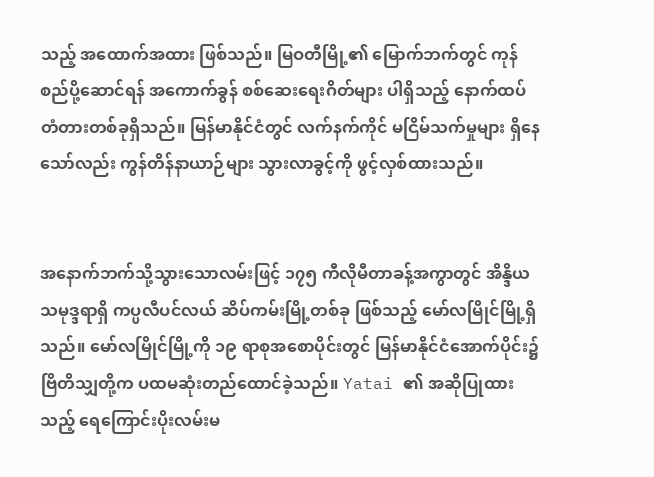သည့် အထောက်အထား ဖြစ်သည်။ မြဝတီမြို့၏ မြောက်ဘက်တွင် ကုန်စည်ပို့ဆောင်ရန် အကောက်ခွန် စစ်ဆေးရေးဂိတ်များ ပါရှိသည့် နောက်ထပ်တံတားတစ်ခုရှိသည်။ မြန်မာနိုင်ငံတွင် လက်နက်ကိုင် မငြိမ်သက်မှုများ ရှိနေသော်လည်း ကွန်တိန်နာယာဉ်များ သွားလာခွင့်ကို ဖွင့်လှစ်ထားသည်။


အနောက်ဘက်သို့သွားသောလမ်းဖြင့် ၁၇၅ ကီလိုမီတာခန့်အကွာတွင် အိန္ဒိယသမုဒ္ဒရာရှိ ကပ္ပလီပင်လယ် ဆိပ်ကမ်းမြို့တစ်ခု ဖြစ်သည့် မော်လမြိုင်မြို့ရှိသည်။ မော်လမြိုင်မြို့ကို ၁၉ ရာစုအစောပိုင်းတွင် မြန်မာနိုင်ငံအောက်ပိုင်း၌ ဗြိတိသျှတို့က ပထမဆုံးတည်ထောင်ခဲ့သည်။ Yatai ၏ အဆိုပြုထားသည့် ရေကြောင်းပိုးလမ်းမ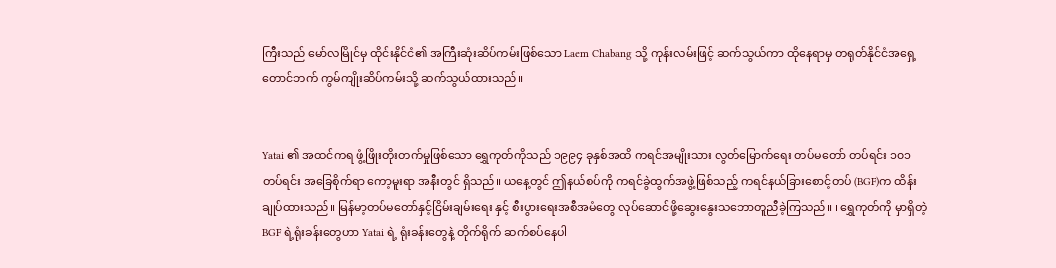ကြီးသည် မော်လမြိုင်မှ ထိုင်းနိုင်ငံ၏ အကြီးဆုံးဆိပ်ကမ်းဖြစ်သော Laem Chabang သို့ ကုန်းလမ်းဖြင့် ဆက်သွယ်ကာ ထိုနေရာမှ တရုတ်နိုင်ငံအရှေ့တောင်ဘက် ကွမ်ကျိုးဆိပ်ကမ်းသို့ ဆက်သွယ်ထားသည်။


Yatai ၏ အထင်ကရ ဖွံ့ဖြိုးတိုးတက်မှုဖြစ်သော ရွှေကုတ်ကိုသည် ၁၉၉၄ ခုနှစ်အထိ ကရင်အမျိုးသား လွတ်မြောက်ရေး တပ်မတော် တပ်ရင်း ၁၀၁ တပ်ရင်း အခြေစိုက်ရာ ကော့မူးရာ အနီးတွင် ရှိသည်။ ယနေ့တွင် ဤနယ်စပ်ကို ကရင်ခွဲထွက်အဖွဲ့ဖြစ်သည့် ကရင်နယ်ခြားစောင့်တပ် (BGF)က ထိန်းချုပ်ထားသည်။ မြန်မာ့တပ်မတော်နှင့်ငြိမ်းချမ်းရေး နှင့် စီးပွားရေးအစီအမံတွေ လုပ်ဆောင်ဖို့ဆွေးနွေးသဘောတူညီခဲ့ကြသည်။ ၊ ရွှေကုတ်ကို မှာရှိတဲ့ BGF ရဲ့ရုံးခန်းတွေဟာ Yatai ရဲ့ ရုံးခန်းတွေနဲ့ တိုက်ရိုက် ဆက်စပ်နေပါ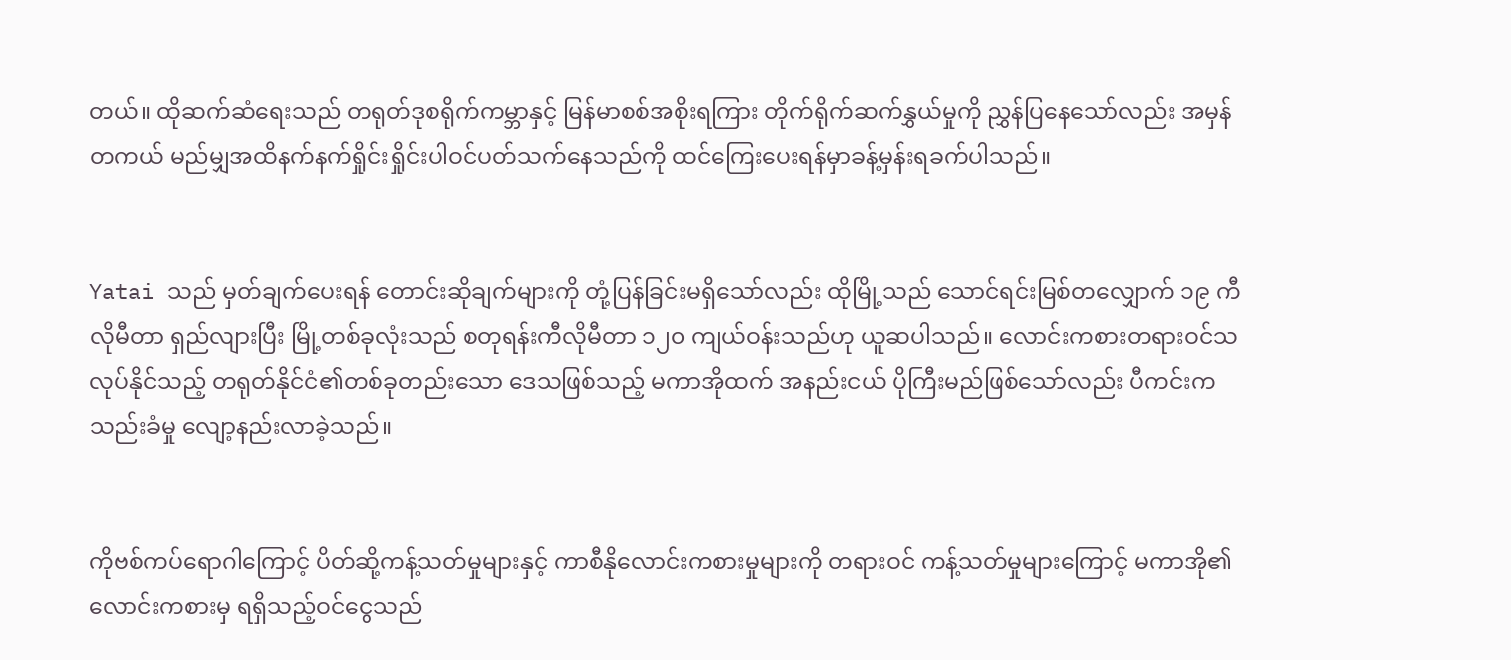တယ်။ ထိုဆက်ဆံရေးသည် တရုတ်ဒုစရိုက်ကမ္ဘာနှင့် မြန်မာစစ်အစိုးရကြား တိုက်ရိုက်ဆက်နွှယ်မှုကို ညွှန်ပြနေသော်လည်း အမှန်တကယ် မည်မျှအထိနက်နက်ရှိုင်းရှိုင်းပါဝင်ပတ်သက်နေသည်ကို ထင်ကြေးပေးရန်မှာခန့်မှန်းရခက်ပါသည်။


Yatai သည် မှတ်ချက်ပေးရန် တောင်းဆိုချက်များကို တုံ့ပြန်ခြင်းမရှိသော်လည်း ထိုမြို့သည် သောင်ရင်းမြစ်တလျှောက် ၁၉ ကီလိုမီတာ ရှည်လျားပြီး မြို့တစ်ခုလုံးသည် စတုရန်းကီလိုမီတာ ၁၂၀ ကျယ်ဝန်းသည်ဟု ယူဆပါသည်။ လောင်းကစားတရားဝင်သလုပ်နိုင်သည့် တရုတ်နိုင်ငံ၏တစ်ခုတည်းသော ဒေသဖြစ်သည့် မကာအိုထက် အနည်းငယ် ပိုကြီးမည်ဖြစ်သော်လည်း ပီကင်းက သည်းခံမှု လျော့နည်းလာခဲ့သည်။


ကိုဗစ်ကပ်ရောဂါကြောင့် ပိတ်ဆို့ကန့်သတ်မှုများနှင့် ကာစီနိုလောင်းကစားမှုများကို တရားဝင် ကန့်သတ်မှုများကြောင့် မကာအို၏ လောင်းကစားမှ ရရှိသည့်ဝင်ငွေသည်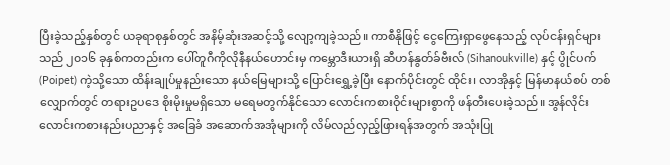ပြီးခဲ့သည့်နှစ်တွင် ယခုရာစုနှစ်တွင် အနိမ့်ဆုံးအဆင့်သို့ လျော့ကျခဲ့သည်။ ကာစီနိုဖြင့် ငွေကြေးရှာဖွေနေသည့် လုပ်ငန်းရှင်များသည် ၂၀၁၆ ခုနှစ်ကတည်းက ပေါ်တူဂီကိုလိုနီနယ်ဟောင်းမှ ကမ္ဘောဒီးယားရှိ ဆီဟန်နွတ်ခ်ဗီးလ် (Sihanoukville) နှင့် ပွိုင်ပက် (Poipet) ကဲ့သို့သော ထိန်းချုပ်မှုနည်းသော နယ်မြေများသို့ ပြောင်းရွှေ့ခဲ့ပြီး နောက်ပိုင်းတွင် ထိုင်း၊ လာအိုနှင့် မြန်မာနယ်စပ် တစ်လျှောက်တွင် တရားဥပဒေ စိုးမိုးမှုမရှိသော မရေမတွက်နိုင်သော လောင်းကစားဝိုင်းများစွာကို ဖန်တီးပေးခဲ့သည်။ အွန်လိုင်း လောင်းကစားနည်းပညာနှင့် အခြေခံ အဆောက်အအုံများကို လိမ်လည်လှည့်ဖြားရန်အတွက် အသုံးပြု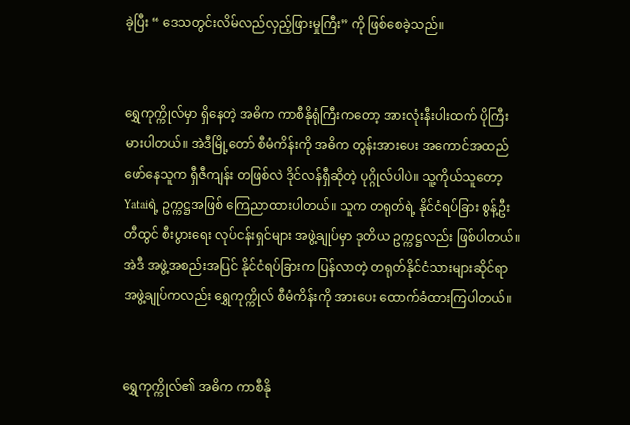ခဲ့ပြီး “ ဒေသတွင်းလိမ်လည်လှည့်ဖြားမှုကြီး” ကို ဖြစ်စေခဲ့သည်။


ရွှေကုက္ကိုလ်မှာ ရှိနေတဲ့ အဓိက ကာစီနိုရုံကြီးကတော့ အားလုံးနီးပါးထက် ပိုကြီးမားပါတယ်။ အဲဒီမြို့တော် စီမံကိန်းကို အဓိက တွန်းအားပေး အကောင်အထည် ဖော်နေသူက ရှီဇီကျန်း တဖြစ်လဲ ဒိုင်လန်ရှီဆိုတဲ့ ပုဂ္ဂိုလ်ပါပဲ။ သူ့ကိုယ်သူတော့ Yataiရဲ့ ဥက္ကဋ္ဌအဖြစ် ကြေညာထားပါတယ်။ သူက တရုတ်ရဲ့ နိုင်ငံရပ်ခြား စွန့်ဦးတီထွင် စီးပွားရေး လုပ်ငန်းရှင်များ အဖွဲ့ချုပ်မှာ ဒုတိယ ဥက္ကဋ္ဌလည်း ဖြစ်ပါတယ်။ အဲဒီ အဖွဲ့အစည်းအပြင် နိုင်ငံရပ်ခြားက ပြန်လာတဲ့ တရုတ်နိုင်ငံသားများဆိုင်ရာ အဖွဲ့ချုပ်ကလည်း ရွှေကုက္ကိုလ် စီမံကိန်းကို အားပေး ထောက်ခံထားကြပါတယ်။


ရွှေကုက္ကိုလ်၏ အဓိက ကာစီနို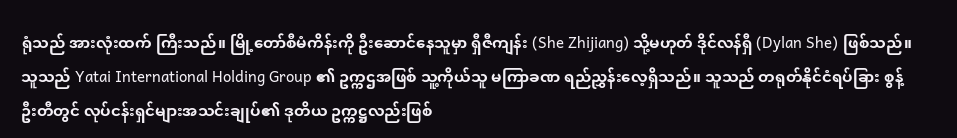ရုံသည် အားလုံးထက် ကြီးသည်။ မြို့တော်စီမံကိန်းကို ဦးဆောင်နေသူမှာ ရှီဇီကျန်း (She Zhijiang) သို့မဟုတ် ဒိုင်လန်ရှီ (Dylan She) ဖြစ်သည်။ သူသည် Yatai International Holding Group ၏ ဥက္ကဌအဖြစ် သူ့ကိုယ်သူ မကြာခဏ ရည်ညွှန်းလေ့ရှိသည်။ သူသည် တရုတ်နိုင်ငံရပ်ခြား စွန့်ဦးတီတွင် လုပ်ငန်းရှင်များအသင်းချုပ်၏ ဒုတိယ ဥက္ကဋ္ဌလည်းဖြစ်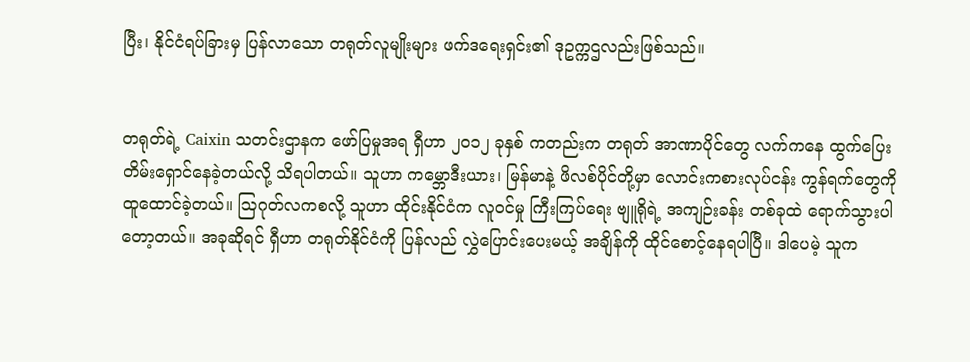ပြီး၊ နိုင်ငံရပ်ခြားမှ ပြန်လာသော တရုတ်လူမျိုးများ ဖက်ဒရေးရှင်း၏ ဒုဥက္ကဌလည်းဖြစ်သည်။


တရုတ်ရဲ့ Caixin သတင်းဌာနက ဖော်ပြမှုအရ ရှီဟာ ၂၀၁၂ ခုနှစ် ကတည်းက တရုတ် အာဏာပိုင်တွေ လက်ကနေ ထွက်ပြေး တိမ်းရှောင်နေခဲ့တယ်လို့ သိရပါတယ်။ သူဟာ ကမ္ဘောဒီးယား၊ မြန်မာနဲ့ ဖိလစ်ပိုင်တို့မှာ လောင်းကစားလုပ်ငန်း ကွန်ရက်တွေကို ထူထောင်ခဲ့တယ်။ ဩဂုတ်လကစလို့ သူဟာ ထိုင်းနိုင်ငံက လူဝင်မှု ကြီးကြပ်ရေး ဗျူရိုရဲ့ အကျဉ်းခန်း တစ်ခုထဲ ရောက်သွားပါတော့တယ်။ အခုဆိုရင် ရှီဟာ တရုတ်နိုင်ငံကို ပြန်လည် လွှဲပြောင်းပေးမယ့် အချိန်ကို ထိုင်စောင့်နေရပါပြီ။ ဒါပေမဲ့ သူက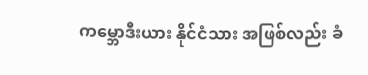ကမ္ဘောဒီးယား နိုင်ငံသား အဖြစ်လည်း ခံ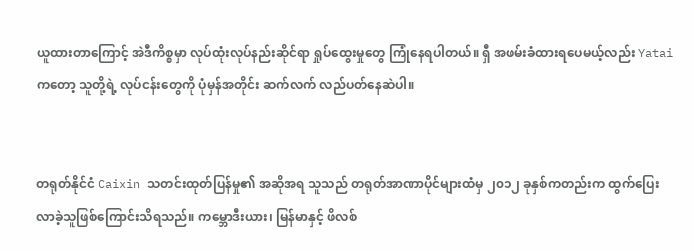ယူထားတာကြောင့် အဲဒီကိစ္စမှာ လုပ်ထုံးလုပ်နည်းဆိုင်ရာ ရှုပ်ထွေးမှုတွေ ကြုံနေရပါတယ်။ ရှီ အဖမ်းခံထားရပေမယ့်လည်း Yataiကတော့ သူတို့ရဲ့ လုပ်ငန်းတွေကို ပုံမှန်အတိုင်း ဆက်လက် လည်ပတ်နေဆဲပါ။


တရုတ်နိုင်ငံ Caixin သတင်းထုတ်ပြန်မှု၏ အဆိုအရ သူသည် တရုတ်အာဏာပိုင်များထံမှ ၂၀၁၂ ခုနှစ်ကတည်းက ထွက်ပြေးလာခဲ့သူဖြစ်ကြောင်းသိရသည်။ ကမ္ဘောဒီးယား၊ မြန်မာနှင့် ဖိလစ်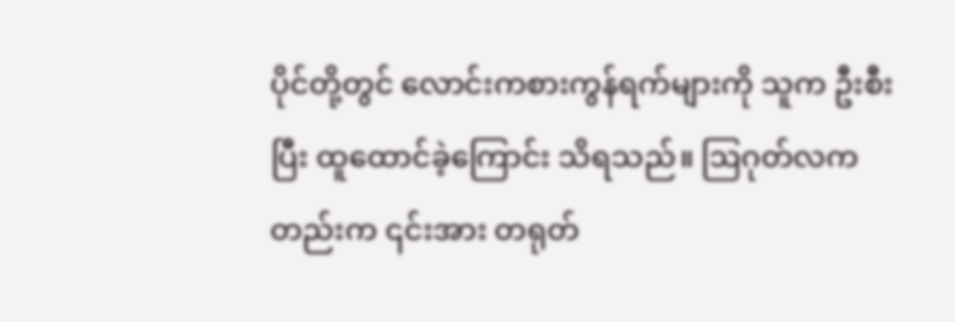ပိုင်တို့တွင် လောင်းကစားကွန်ရက်များကို သူက ဦးစီးပြီး ထူထောင်ခဲ့ကြောင်း သိရသည်။ ဩဂုတ်လကတည်းက ၎င်းအား တရုတ်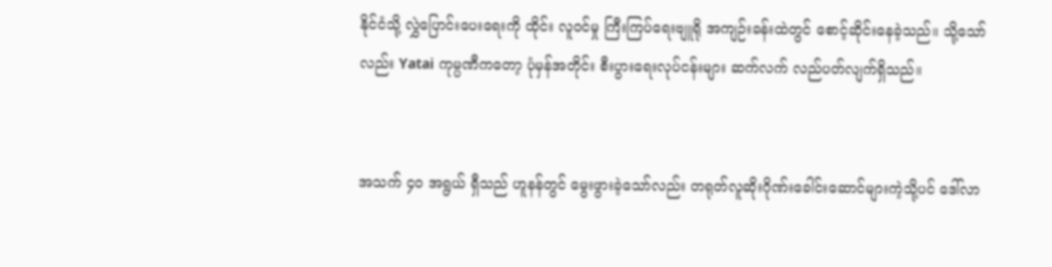နိုင်ငံသို့ လွှဲပြောင်းပေးရေးကို ထိုင်း လူဝင်မှု ကြီးကြပ်ရေးဗျူရို အကျဉ်းခန်းထဲတွင် စောင့်ဆိုင်းနေခဲ့သည်။ သို့သော်လည်း Yatai ကုမ္ပဏီကတော့ ပုံမှန်အတိုင်း စီးပွားရေးလုပ်ငန်းများ ဆက်လက် လည်ပတ်လျက်ရှိသည်။


အသက် ၄၀ အရွယ် ရှီသည် ဟူနန်တွင် မွေးဖွားခဲ့သော်လည်း တရုတ်လူဆိုးဂိုဏ်းခေါင်းဆောင်များကဲ့သို့ပင် ဒေါ်လာ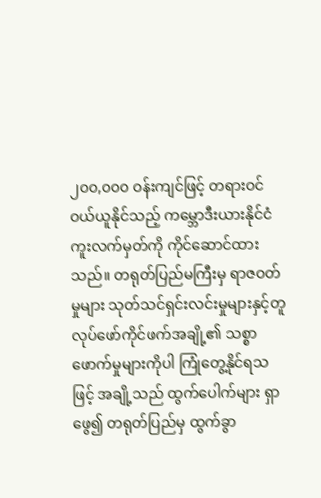၂၀၀,၀၀၀ ဝန်းကျင်ဖြင့် တရားဝင် ဝယ်ယူနိုင်သည့် ကမ္ဘောဒီးယားနိုင်ငံကူးလက်မှတ်ကို ကိုင်ဆောင်ထားသည်။ တရုတ်ပြည်မကြီးမှ ရာဇဝတ်မှုများ သုတ်သင်ရှင်းလင်းမှုများနှင့်တူ လုပ်ဖော်ကိုင်ဖက်အချို့၏ သစ္စာဖောက်မှုများကိုပါ ကြုံတွေ့နိုင်ရသဖြင့် အချို့သည် ထွက်ပေါက်များ ရှာဖွေ၍ တရုတ်ပြည်မှ ထွက်ခွာ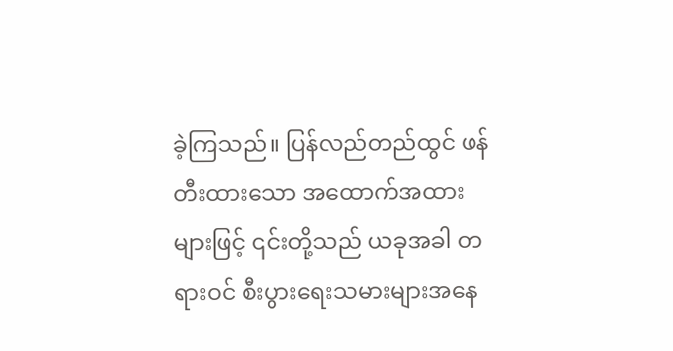ခဲ့ကြသည်။ ပြန်လည်တည်ထွင် ဖန်တီးထားသော အထောက်အထားများဖြင့် ၎င်းတို့သည် ယခုအခါ တရားဝင် စီးပွားရေးသမားများအနေ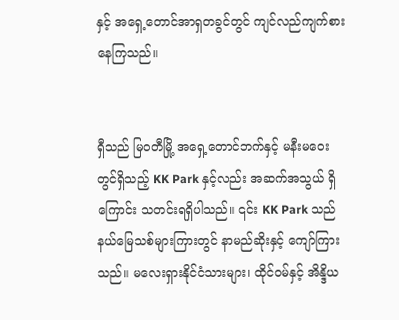နှင့် အရှေ့တောင်အာရှတခွင်တွင် ကျင်လည်ကျက်စားနေကြသည်။


ရှီသည် မြဝတီမြို့ အရှေ့တောင်ဘက်နှင့် မနီးမဝေးတွင်ရှိသည့် KK Park နှင့်လည်း အဆက်အသွယ် ရှိကြောင်း သတင်းရရှိပါသည်။ ၎င်း KK Park သည် နယ်မြေသစ်များကြားတွင် နာမည်ဆိုးနှင့် ကျော်ကြားသည်။ မလေးရှားနိုင်ငံသားများ၊ ထိုင်ဝမ်နှင့် အိန္ဒိယ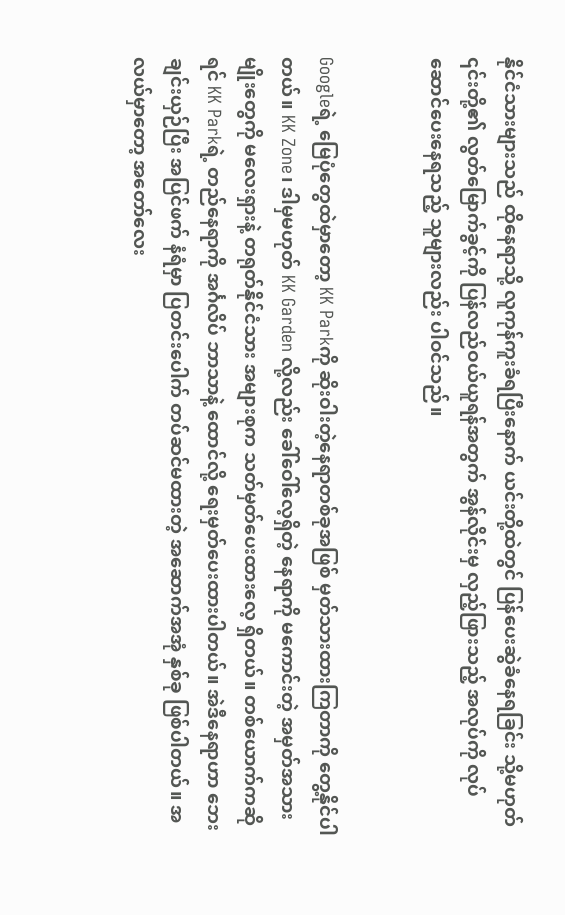နိုင်ငံသားများသည် ထိုနေရာသို့ လူကုန်ကူးခံရပြီးနောက် ယင်းတို့ထဲတွင် ပြန်ပေးဆွဲခံနေရခြင်း သို့မဟုတ် ၎င်းတို့၏ လွတ်မြောက်ခွင့်ကို ပြန်လည်ဝယ်ယူရန်အတွက် အွန်လိုင်းမှ လှည့်ဖြားသည့် အလုပ်ကို လုပ်ဆောင်ပေးနေရသည့် သူများလည်း ပါဝင်သည်။


Googleရဲ့ မြေပုံတွေထဲမှာတော့ KK Parkကို ဆိုးဝါးတဲ့နေရာတစ်ခုအဖြစ် မှတ်သားထားကြတာကို တွေ့နိုင်ပါတယ်။ KK Zone၊ ဒါမှမဟုတ် KK Garden လို့လည်း ခေါ်ဝေါ်လေ့ရှိတဲ့ နေရာကို မကောင်းတဲ့ အမှတ်အသားမျိုးတွေကို မလေးရှားနဲ့ တရုတ်နိုင်ငံသား အများစုက သတ်မှတ်ပေးထားလေ့ ရှိတယ်။ တစ်ယောက်ကဆိုရင် KK Parkရဲ့ တည်နေရာကို အင်္ဂလိပ် ဘာသာနဲ့ ထောင်လို့ ရေးမှတ်ပေးထားပါတယ်။ အဲဒီနေရာဟာ ဘေးချင်းယှဉ်ပြီး အပြင်ဖက် နံရံမှာ ပြတင်းပေါက် တပ်ဆင်မထားတဲ့ အဆောက်အအုံ နှစ်ခု ဖြစ်ပါတယ်။ အလယ်မှာတော့ အတော်လေး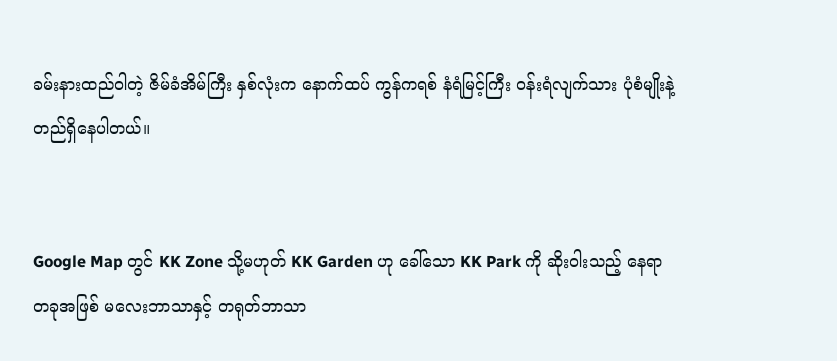ခမ်းနားထည်ဝါတဲ့ ဇိမ်ခံအိမ်ကြီး နှစ်လုံးက နောက်ထပ် ကွန်ကရစ် နံရံမြင့်ကြီး ဝန်းရံလျက်သား ပုံစံမျိုးနဲ့ တည်ရှိနေပါတယ်။


Google Map တွင် KK Zone သို့မဟုတ် KK Garden ဟု ခေါ်သော KK Park ကို ဆိုးဝါးသည့် နေရာတခုအဖြစ် မလေးဘာသာနှင့် တရုတ်ဘာသာ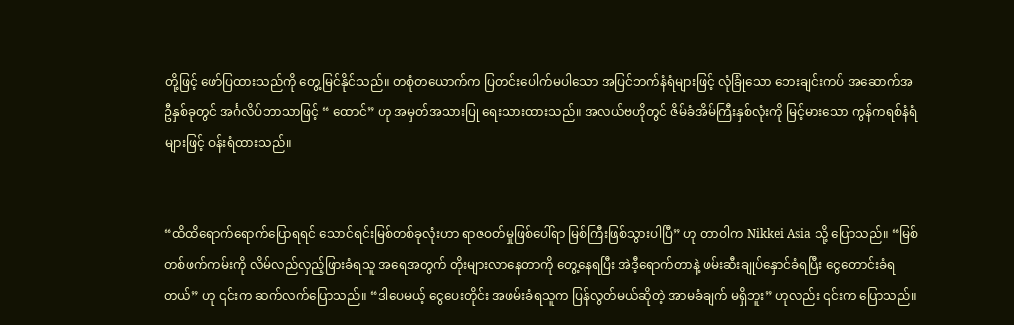တို့ဖြင့် ဖော်ပြထားသည်ကို တွေ့မြင်နိုင်သည်။ တစုံတယောက်က ပြတင်းပေါက်မပါသော အပြင်ဘက်နံရံများဖြင့် လုံခြုံသော ဘေးချင်းကပ် အဆောက်အဦနှစ်ခုတွင် အင်္ဂလိပ်ဘာသာဖြင့် “ ထောင်” ဟု အမှတ်အသားပြု ရေးသားထားသည်။ အလယ်ဗဟိုတွင် ဇိမ်ခံအိမ်ကြီးနှစ်လုံးကို မြင့်မားသော ကွန်ကရစ်နံရံများဖြင့် ဝန်းရံထားသည်။


“ထိထိရောက်ရောက်ပြောရရင် သောင်ရင်းမြစ်တစ်ခုလုံးဟာ ရာဇဝတ်မှုဖြစ်ပေါ်ရာ မြစ်ကြီးဖြစ်သွားပါပြီ” ဟု တာဝါက Nikkei Asia သို့ ပြောသည်။ “မြစ်တစ်ဖက်ကမ်းကို လိမ်လည်လှည့်ဖြားခံရသူ အရေအတွက် တိုးများလာနေတာကို တွေ့နေရပြီး အဲဒီ့ရောက်တာနဲ့ ဖမ်းဆီးချုပ်နှောင်ခံရပြီး ငွေတောင်းခံရတယ်” ဟု ၎င်းက ဆက်လက်ပြောသည်။ “ဒါပေမယ့် ငွေပေးတိုင်း အဖမ်းခံရသူက ပြန်လွတ်မယ်ဆိုတဲ့ အာမခံချက် မရှိဘူး” ဟုလည်း ၎င်းက ပြောသည်။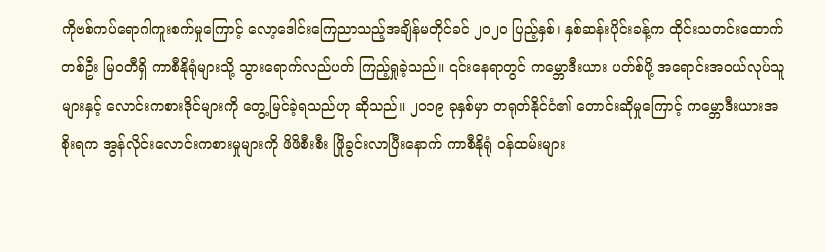ကိုဗစ်ကပ်ရောဂါကူးစက်မှုကြောင့် လော့ဒေါင်းကြေညာသည့်အချိန်မတိုင်ခင် ၂၀၂၀ ပြည့်နှစ်၊ နှစ်ဆန်းပိုင်းခန့်က ထိုင်းသတင်းထောက်တစ်ဦး မြဝတီရှိ ကာစီနိုရုံများသို့ သွားရောက်လည်ပတ် ကြည့်ရှုခဲ့သည်။ ၎င်းနေရာတွင် ကမ္ဘောဒီးယား ပတ်စ်ပို့ အရောင်းအဝယ်လုပ်သူများနှင့် လောင်းကစားဒိုင်များကို တွေ့မြင်ခဲ့ရသည်ဟု ဆိုသည်။ ၂၀၁၉ ခုနှစ်မှာ တရုတ်နိုင်ငံ၏ တောင်းဆိုမှုကြောင့် ကမ္ဘောဒီးယားအစိုးရက အွန်လိုင်းလောင်းကစားမှုများကို ဖိဖိစီးစီး ဖြိုခွင်းလာပြီးနောက် ကာစီနိုရုံ ဝန်ထမ်းများ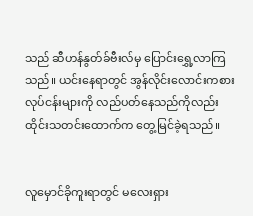သည် ဆီဟန်နွတ်ခ်ဗီးလ်မှ ပြောင်းရွှေ့လာကြသည်။ ယင်းနေရာတွင် အွန်လိုင်းလောင်းကစားလုပ်ငန်းများကို လည်ပတ်နေသည်ကိုလည်း ထိုင်းသတင်းထောက်က တွေ့မြင်ခဲ့ရသည်။


လူမှောင်ခိုကူးရာတွင် မလေးရှား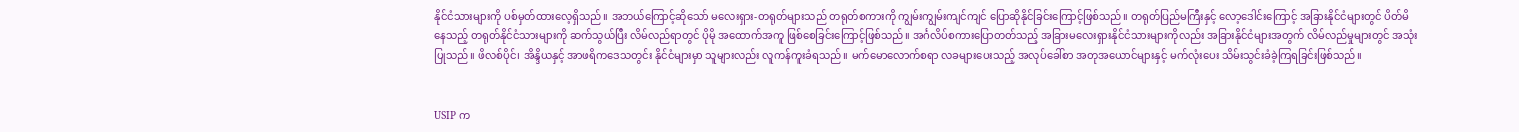နိုင်ငံသားများကို ပစ်မှတ်ထားလေ့ရှိသည်။ အဘယ်ကြောင့်ဆိုသော် မလေးရှား-တရုတ်များသည် တရုတ်စကားကို ကျွမ်းကျွမ်းကျင်ကျင် ပြောဆိုနိုင်ခြင်းကြောင့်ဖြစ်သည်။ တရုတ်ပြည်မကြီးနှင့် လော့ဒေါင်းကြောင့် အခြားနိုင်ငံများတွင် ပိတ်မိနေသည့် တရုတ်နိုင်ငံသားများကို ဆက်သွယ်ပြီး လိမ်လည်ရာတွင် ပိုမို အထောက်အကူ ဖြစ်စေခြင်းကြောင့်ဖြစ်သည်။ အင်္ဂလိပ်စကားပြောတတ်သည့် အခြားမလေးရှားနိုင်ငံသားများကိုလည်း အခြားနိုင်ငံများအတွက် လိမ်လည်မှုများတွင် အသုံးပြုသည်။ ဖိလစ်ပိုင်၊ အိန္ဒိယနှင့် အာဖရိကဒေသတွင်း နိုင်ငံများမှာ သူများလည်း လူကန်ကူးခံရသည်။ မက်မောလောက်စရာ လခများပေးသည့် အလုပ်ခေါ်စာ အတုအယောင်များနှင့် မက်လုံးပေး သိမ်းသွင်းခံခဲ့ကြရခြင်းဖြစ်သည်။


USIP က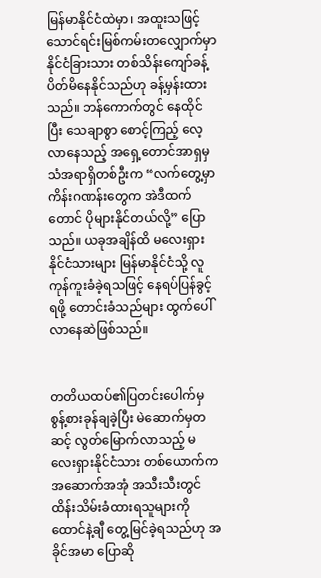မြန်မာနိုင်ငံထဲမှာ၊ အထူးသဖြင့် သောင်ရင်းမြစ်ကမ်းတလျှောက်မှာ နိုင်ငံခြားသား တစ်သိန်းကျော်ခန့် ပိတ်မိနေနိုင်သည်ဟု ခန့်မှန်းထားသည်။ ဘန်ကောက်တွင် နေထိုင်ပြီး သေချာစွာ စောင့်ကြည့် လေ့လာနေသည့် အရှေ့တောင်အာရှမှ သံအရာရှိတစ်ဦးက “လက်တွေ့မှာ ကိန်းဂဏန်းတွေက အဲဒီထက်တောင် ပိုများနိုင်တယ်လို့” ပြောသည်။ ယခုအချိန်ထိ မလေးရှား နိုင်ငံသားများ မြန်မာနိုင်ငံသို့ လူကုန်ကူးခံခဲ့ရသဖြင့် နေရပ်ပြန်ခွင့်ရဖို့ တောင်းခံသည်များ ထွက်ပေါ်လာနေဆဲဖြစ်သည်။


တတိယထပ်၏ပြတင်းပေါက်မှ စွန့်စားခုန်ချခဲ့ပြီး မဲဆောက်မှတဆင့် လွတ်မြောက်လာသည့် မလေးရှားနိုင်ငံသား တစ်ယောက်က အဆောက်အအုံ အသီးသီးတွင် ထိန်းသိမ်းခံထားရသူများကို ထောင်နဲ့ချီ တွေ့မြင်ခဲ့ရသည်ဟု အခိုင်အမာ ပြောဆို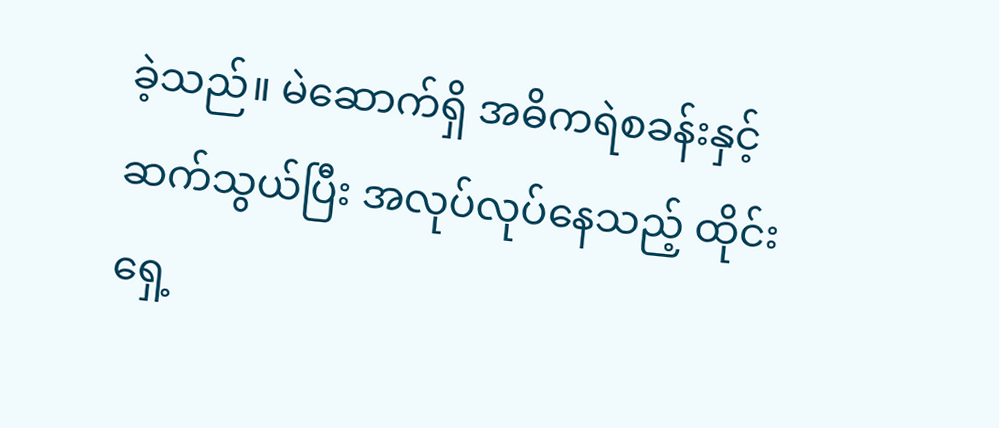ခဲ့သည်။ မဲဆောက်ရှိ အဓိကရဲစခန်းနှင့် ဆက်သွယ်ပြီး အလုပ်လုပ်နေသည့် ထိုင်းရှေ့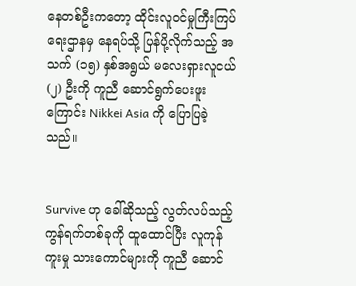နေတစ်ဦးကတော့ ထိုင်းလူဝင်မှုကြီးကြပ်ရေးဌာနမှ နေရပ်သို့ ပြန်ပို့လိုက်သည့် အသက် (၁၅) နှစ်အရွယ် မလေးရှားလူငယ် (၂) ဦးကို ကူညီ ဆောင်ရွက်ပေးဖူးကြောင်း Nikkei Asia ကို ပြောပြခဲ့သည်။


Survive ဟု ခေါ်ဆိုသည့် လွတ်လပ်သည့်ကွန်ရက်တစ်ခုကို ထူထောင်ပြီး လူကုန်ကူးမှု သားကောင်များကို ကူညီ ဆောင်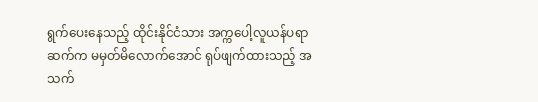ရွက်ပေးနေသည့် ထိုင်းနိုင်ငံသား အက္ကပေါ့လူယန်ပရာဆက်က မမှတ်မိလောက်အောင် ရုပ်ဖျက်ထားသည့် အသက်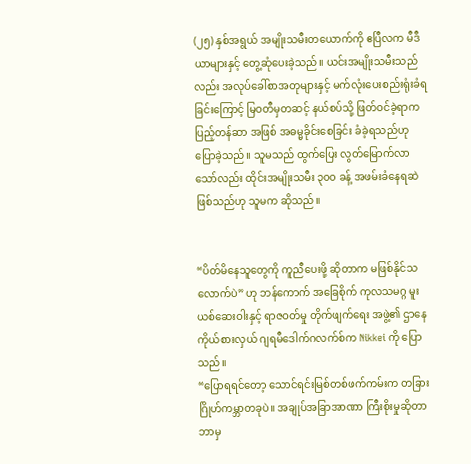(၂၅) နှစ်အရွယ် အမျိုးသမီးတယောက်ကို ဧပြီလက မီဒီယာများနှင့် တွေ့ဆုံပေးခဲ့သည်။ ယင်းအမျိုးသမီးသည်လည်း အလုပ်ခေါ်စာအတုများနှင့် မက်လုံးပေးစည်းရုံးခံရခြင်းကြောင့် မြဝတီမှတဆင့် နယ်စပ်သို့ ဖြတ်ဝင်ခဲ့ရာက ပြည့်တန်ဆာ အဖြစ် အဓမ္မခိုင်းစေခြင်း ခံခဲ့ရသည်ဟု ပြောခဲ့သည်။ သူမသည် ထွက်ပြေး လွတ်မြောက်လာသော်လည်း ထိုင်းအမျိုးသမီး ၃၀၀ ခန့် အဖမ်းခံနေရဆဲ ဖြစ်သည်ဟု သူမက ဆိုသည်။


“ပိတ်မိနေသူတွေကို ကူညီပေးဖို့ ဆိုတာက မဖြစ်နိုင်သလောက်ပဲ” ဟု ဘန်ကောက် အခြေစိုက် ကုလသမဂ္ဂ မူးယစ်ဆေးဝါးနှင့် ရာဇဝတ်မှု တိုက်ဖျက်ရေး အဖွဲ့၏ ဌာနေကိုယ်စားလှယ် ဂျရမီဒေါက်ဂလက်စ်က Nikkei ကို ပြောသည်။
“ပြောရရင်တော့ သောင်ရင်းမြစ်တစ်ဖက်ကမ်းက တခြားဂြိုဟ်ကမ္ဘာတခုပဲ။ အချုပ်အခြာအာဏာ ကြီးစိုးမှုဆိုတာ ဘာမှ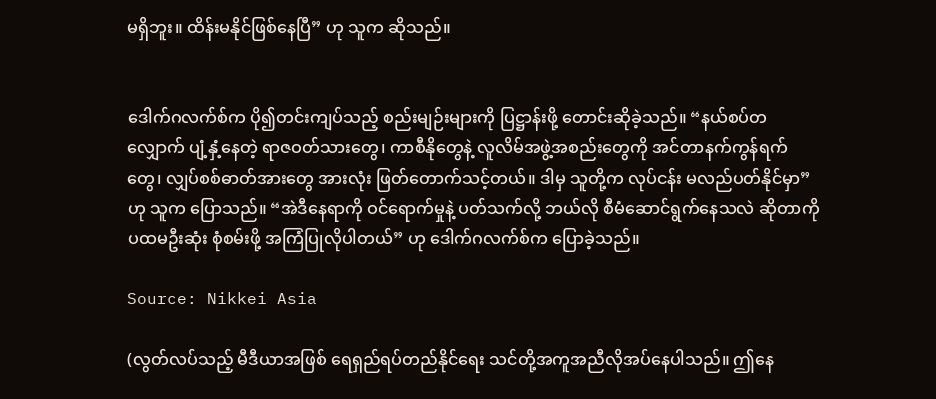မရှိဘူး။ ထိန်းမနိုင်ဖြစ်နေပြီ” ဟု သူက ဆိုသည်။


ဒေါက်ဂလက်စ်က ပို၍တင်းကျပ်သည့် စည်းမျဉ်းများကို ပြဋ္ဌာန်းဖို့ တောင်းဆိုခဲ့သည်။ “နယ်စပ်တလျှောက် ပျံ့နှံ့နေတဲ့ ရာဇဝတ်သားတွေ၊ ကာစီနိုတွေနဲ့ လူလိမ်အဖွဲ့အစည်းတွေကို အင်တာနက်ကွန်ရက်တွေ၊ လျှပ်စစ်ဓာတ်အားတွေ အားလုံး ဖြတ်တောက်သင့်တယ်။ ဒါမှ သူတို့က လုပ်ငန်း မလည်ပတ်နိုင်မှာ” ဟု သူက ပြောသည်။ “အဲဒီနေရာကို ဝင်ရောက်မှုနဲ့ ပတ်သက်လို့ ဘယ်လို စီမံဆောင်ရွက်နေသလဲ ဆိုတာကို ပထမဦးဆုံး စုံစမ်းဖို့ အကြံပြုလိုပါတယ်” ဟု ဒေါက်ဂလက်စ်က ပြောခဲ့သည်။

Source: Nikkei Asia

(လွတ်လပ်သည့် မီဒီယာအဖြစ် ရေရှည်ရပ်တည်နိုင်ရေး သင်တို့အကူအညီလိုအပ်နေပါသည်။ ဤနေ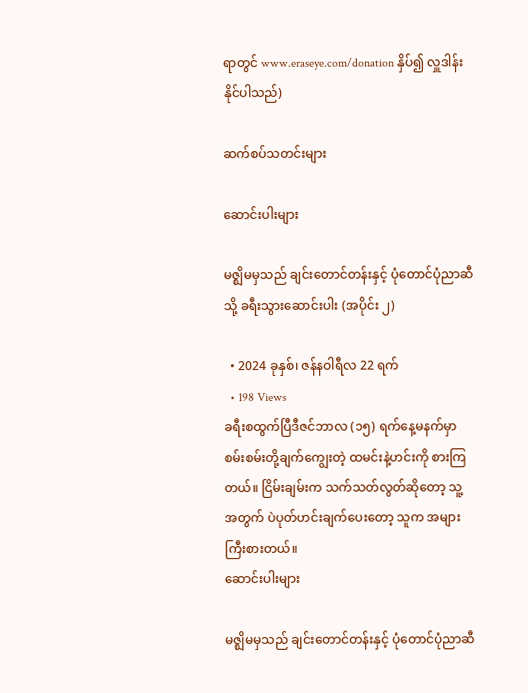ရာတွင် www.eraseye.com/donation နှိပ်၍ လှူဒါန်းနိုင်ပါသည်)

ဆက်စပ်သတင်းများ

ဆောင်းပါးများ

မဇ္ဈိမမှသည် ချင်းတောင်တန်းနှင့် ပုံတောင်ပုံညာဆီသို့ ခရီးသွားဆောင်းပါး (အပိုင်း ၂)

  • 2024 ခုနှစ်၊ ဇန်နဝါရီလ 22 ရက်
  • 198 Views
ခရီးစထွက်ပြီဒီဇင်ဘာလ (၁၅) ရက်နေ့မနက်မှာ စမ်းစမ်းတို့ချက်ကျွေးတဲ့ ထမင်းနဲ့ဟင်းကို စားကြတယ်။ ငြိမ်းချမ်းက သက်သတ်လွတ်ဆိုတော့ သူ့အတွက် ပဲပုတ်ဟင်းချက်ပေးတော့ သူက အများကြီးစားတယ်။
ဆောင်းပါးများ

မဇ္ဈိမမှသည် ချင်းတောင်တန်းနှင့် ပုံတောင်ပုံညာဆီ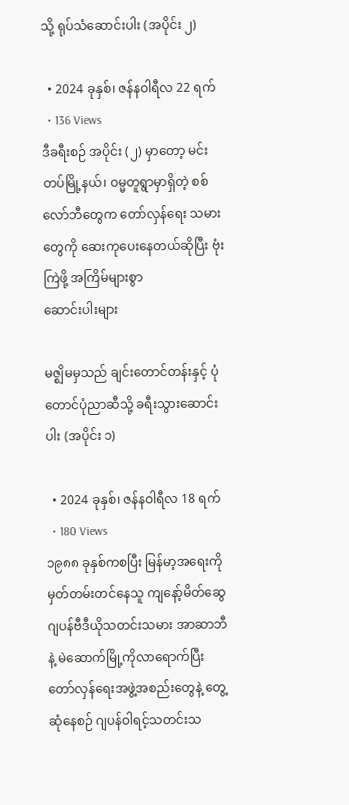သို့ ရုပ်သံဆောင်းပါး (အပိုင်း ၂)

  • 2024 ခုနှစ်၊ ဇန်နဝါရီလ 22 ရက်
  • 136 Views
ဒီခရီးစဉ် အပိုင်း (၂) မှာတော့ မင်းတပ်မြို့နယ်၊ ဝမ္မတူရွာမှာရှိတဲ့ စစ်လော်ဘီတွေက တော်လှန်ရေး သမားတွေကို ဆေးကုပေးနေတယ်ဆိုပြီး ဗုံးကြဲဖို့ အကြိမ်များစွာ
ဆောင်းပါးများ

မဇ္ဈိမမှသည် ချင်းတောင်တန်းနှင့် ပုံတောင်ပုံညာဆီသို့ ခရီးသွားဆောင်းပါး (အပိုင်း ၁)

  • 2024 ခုနှစ်၊ ဇန်နဝါရီလ 18 ရက်
  • 180 Views
၁၉၈၈ ခုနှစ်ကစပြီး မြန်မာ့အရေးကို မှတ်တမ်းတင်နေသူ ကျနော့်မိတ်ဆွေ ဂျပန်ဗီဒီယိုသတင်းသမား အာဆာဘီနဲ့ မဲဆောက်မြို့ကိုလာရောက်ပြီး တော်လှန်ရေးအဖွဲ့အစည်းတွေနဲ့ တွေ့ဆုံနေစဉ် ဂျပန်ဝါရင့်သတင်းသ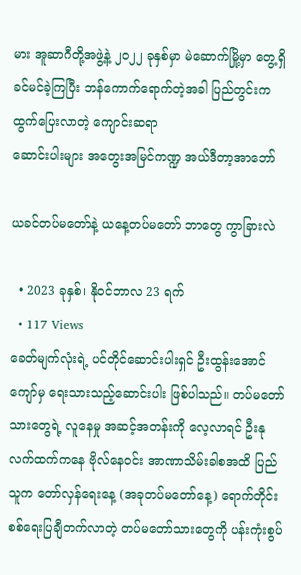မား အူဆာဂီတို့အဖွဲ့နဲ့ ၂၀၂၂ ခုနှစ်မှာ မဲဆောက်မြို့မှာ တွေ့ရှိခင်မင်ခဲ့ကြပြီး ဘန်ကောက်ရောက်တဲ့အခါ ပြည်တွင်းက ထွက်ပြေးလာတဲ့ ကျောင်းဆရာ
ဆောင်းပါးများ အတွေးအမြင်ကဏ္ဍ အယ်ဒီတာ့အာဘော်

ယခင်တပ်မတော်နဲ့ ယနေ့တပ်မတော် ဘာတွေ ကွာခြားလဲ

  • 2023 ခုနှစ်၊ နိုဝင်ဘာလ 23 ရက်
  • 117 Views
ခေတ်မျက်လုံးရဲ့ ပင်တိုင်ဆောင်းပါးရှင် ဦးထွန်းအောင်ကျော်မှ ရေးသားသည့်ဆောင်းပါး ဖြစ်ပါသည်။ တပ်မတော်သားတွေရဲ့ လူနေမှု အဆင့်အတန်းကို လေ့လာရင် ဦးနုလက်ထက်ကနေ ဗိုလ်နေဝင်း အာဏာသိမ်းခါစအထိ ပြည်သူက တော်လှန်ရေးနေ့ (အခုတပ်မတော်နေ့) ရောက်တိုင်း စစ်ရေးပြချီတက်လာတဲ့ တပ်မတော်သားတွေကို ပန်းကုံးစွပ်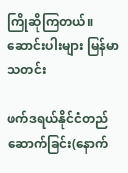ကြိုဆိုကြတယ်။
ဆောင်းပါးများ မြန်မာသတင်း

ဖက်ဒရယ်နိုင်ငံတည်ဆောက်ခြင်း(နောက်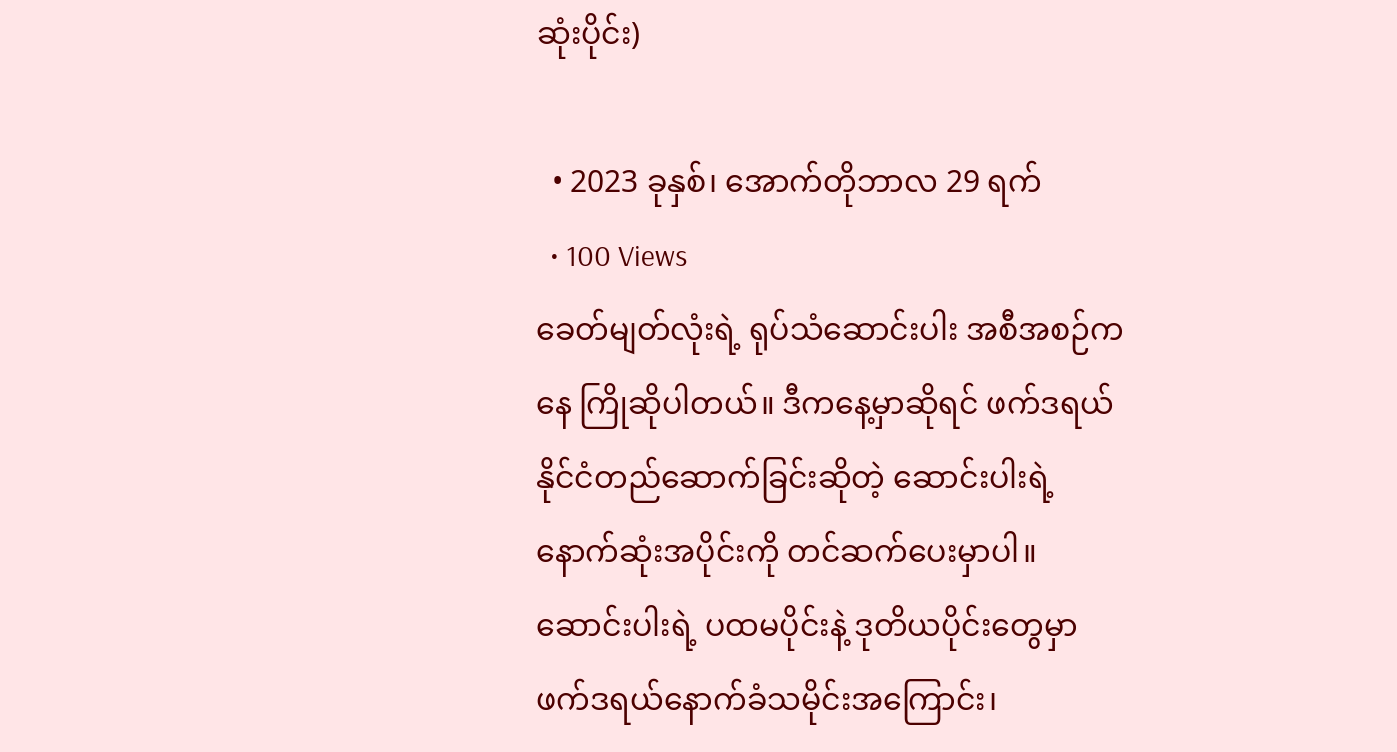ဆုံးပိုင်း)

  • 2023 ခုနှစ်၊ အောက်တိုဘာလ 29 ရက်
  • 100 Views
ခေတ်မျတ်လုံးရဲ့ ရုပ်သံဆောင်းပါး အစီအစဉ်ကနေ ကြိုဆိုပါတယ်။ ဒီကနေ့မှာဆိုရင် ဖက်ဒရယ်နိုင်ငံတည်ဆောက်ခြင်းဆိုတဲ့ ဆောင်းပါးရဲ့ နောက်ဆုံးအပိုင်းကို တင်ဆက်ပေးမှာပါ။ ဆောင်းပါးရဲ့ ပထမပိုင်းနဲ့ ဒုတိယပိုင်းတွေမှာ ဖက်ဒရယ်နောက်ခံသမိုင်းအကြောင်း၊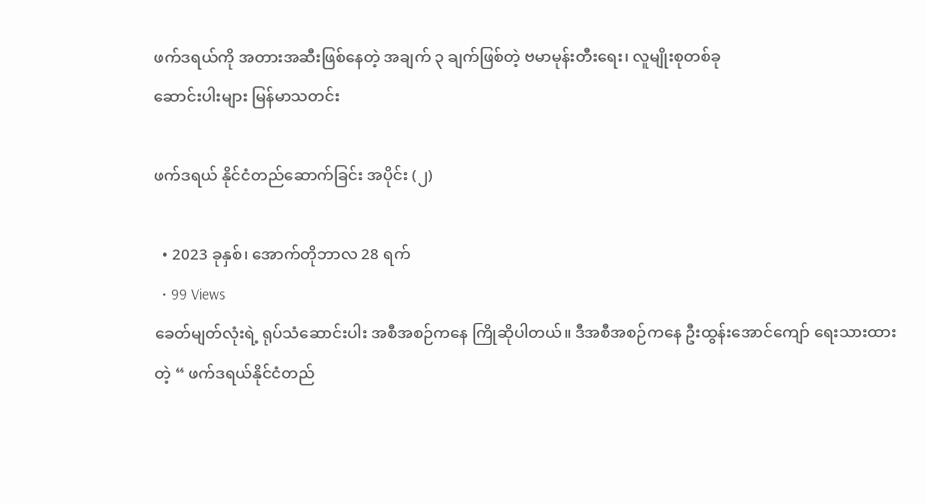ဖက်ဒရယ်ကို အတားအဆီးဖြစ်နေတဲ့ အချက် ၃ ချက်ဖြစ်တဲ့ ဗမာမုန်းတီးရေး၊ လူမျိုးစုတစ်ခု
ဆောင်းပါးများ မြန်မာသတင်း

ဖက်ဒရယ် နိုင်ငံတည်ဆောက်ခြင်း အပိုင်း (၂)

  • 2023 ခုနှစ်၊ အောက်တိုဘာလ 28 ရက်
  • 99 Views
ခေတ်မျတ်လုံးရဲ့ ရုပ်သံဆောင်းပါး အစီအစဉ်ကနေ ကြိုဆိုပါတယ်။ ဒီအစီအစဉ်ကနေ ဦးထွန်းအောင်ကျော် ရေးသားထားတဲ့ “ ဖက်ဒရယ်နိုင်ငံတည်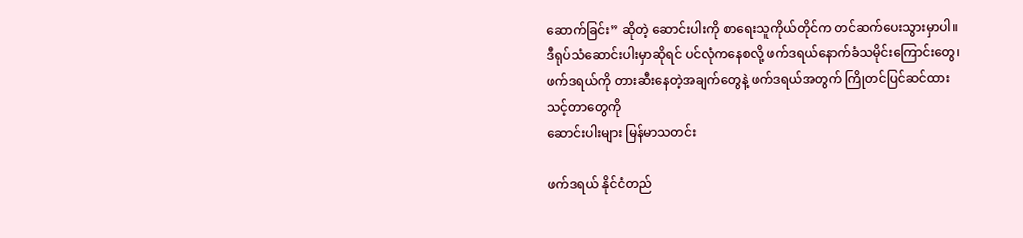ဆောက်ခြင်း” ဆိုတဲ့ ဆောင်းပါးကို စာရေးသူကိုယ်တိုင်က တင်ဆက်ပေးသွားမှာပါ။ ဒီရုပ်သံဆောင်းပါးမှာဆိုရင် ပင်လုံကနေစလို့ ဖက်ဒရယ်နောက်ခံသမိုင်း‌ကြောင်းတွေ၊ ဖက်ဒရယ်ကို တားဆီးနေတဲ့အချက်တွေနဲ့ ဖက်ဒရယ်အတွက် ကြိုတင်ပြင်ဆင်ထားသင့်တာတွေကို
ဆောင်းပါးများ မြန်မာသတင်း

ဖက်ဒရယ် နိုင်ငံတည်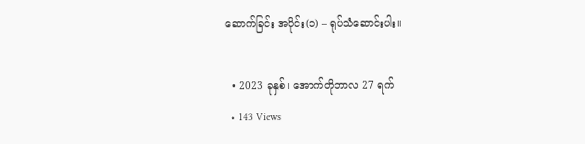ဆောက်ခြင်း အပိုင်း(၁) – ရုပ်သံဆောင်းပါး။

  • 2023 ခုနှစ်၊ အောက်တိုဘာလ 27 ရက်
  • 143 Views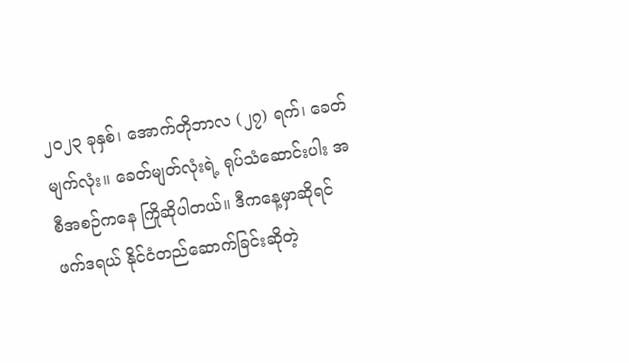၂၀၂၃ ခုနှစ်၊ အောက်တိုဘာလ (၂၇) ရက်၊ ခေတ်မျက်လုံး။ ခေတ်မျတ်လုံးရဲ့ ရုပ်သံဆောင်းပါး အစီအစဉ်ကနေ ကြိုဆိုပါတယ်။ ဒီကနေ့မှာဆိုရင် ဖက်ဒရယ် နိုင်ငံတည်ဆောက်ခြင်းဆိုတဲ့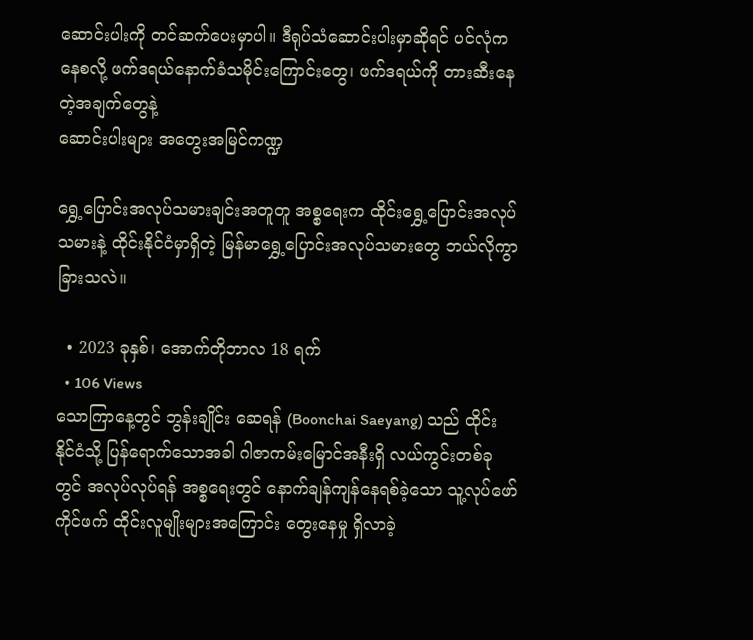ဆောင်းပါးကို တင်ဆက်ပေးမှာပါ။ ဒီရုပ်သံဆောင်းပါးမှာဆိုရင် ပင်လုံကနေစလို့ ဖက်ဒရယ်နောက်ခံသမိုင်း‌ကြောင်းတွေ၊ ဖက်ဒရယ်ကို တားဆီးနေတဲ့အချက်တွေနဲ့
ဆောင်းပါးများ အတွေးအမြင်ကဏ္ဍ

ရွှေ့ပြောင်းအလုပ်သမားချင်းအတူတူ အစ္စရေးက ထိုင်းရွှေ့ပြောင်းအလုပ်သမားနဲ့ ထိုင်းနိုင်ငံမှာရှိတဲ့ မြန်မာရွှေ့ပြောင်းအလုပ်သမားတွေ ဘယ်လိုကွာခြားသလဲ။

  • 2023 ခုနှစ်၊ အောက်တိုဘာလ 18 ရက်
  • 106 Views
သောကြာနေ့တွင် ဘွန်းချိုင်း ဆေရန် (Boonchai Saeyang) သည် ထိုင်းနိုင်ငံသို့ ပြန်ရောက်သောအခါ ဂါဇာကမ်းမြောင်အနီးရှိ လယ်ကွင်းတစ်ခုတွင် အလုပ်လုပ်ရန် အစ္စရေးတွင် နောက်ချန်ကျန်နေရစ်ခဲ့သော သူ့လုပ်ဖော်ကိုင်ဖက် ထိုင်းလူမျိုးများအကြောင်း တွေးနေမှု ရှိလာခဲ့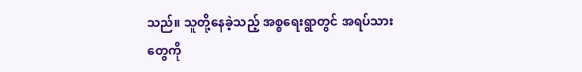သည်။ သူတို့နေခဲ့သည့် အစ္စရေးရွာတွင် အရပ်သားတွေကို